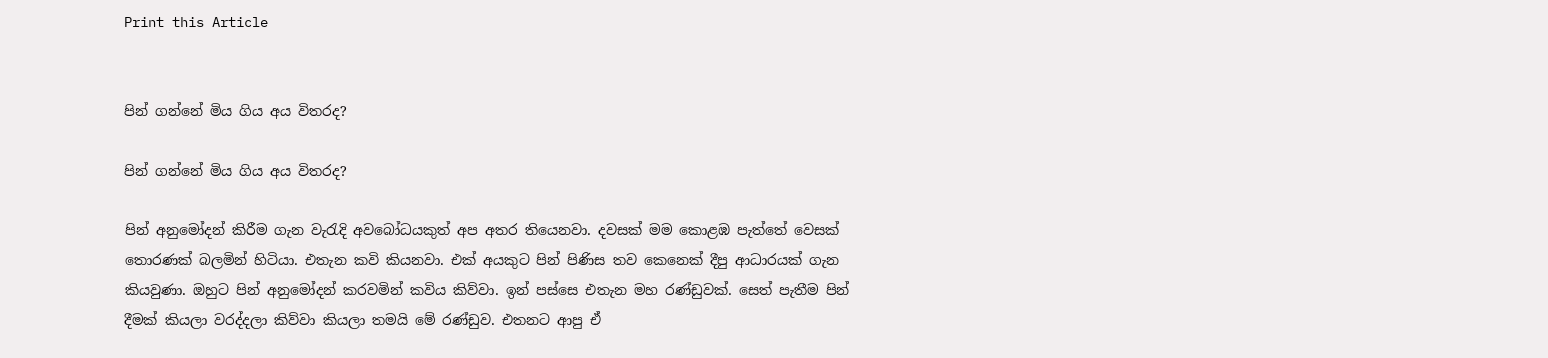Print this Article


පින් ගන්නේ මිය ගිය අය විතරද?

පින් ගන්නේ මිය ගිය අය විතරද?

පින් අනුමෝදන් කිරීම ගැන වැරැදි අවබෝධයකුත් අප අතර තියෙනවා. දවසක් මම කොළඹ පැත්තේ වෙසක් තොරණක් බලමින් හිටියා. එතැන කවි කියනවා. එක් අයකුට පින් පිණිස තව කෙනෙක් දීපු ආධාරයක් ගැන කියවුණා. ඔහුට පින් අනුමෝදන් කරවමින් කවිය කිව්වා. ඉන් පස්සෙ එතැන මහ රණ්ඩුවක්. සෙත් පැතීම පින් දීමක් කියලා වරද්දලා කිව්වා කියලා තමයි මේ රණ්ඩුව. එතනට ආපු ඒ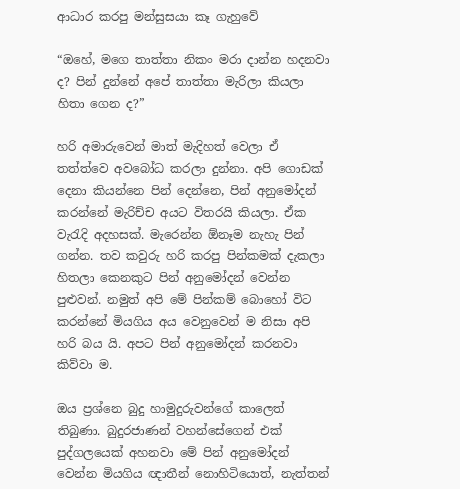ආධාර කරපු මන්සුසයා කෑ ගැහුවේ

“ඔහේ, මගෙ තාත්තා නිකං මරා දාන්න හදනවා ද? පින් දුන්නේ අපේ තාත්තා මැරිලා කියලා හිතා ගෙන ද?”

හරි අමාරුවෙන් මාත් මැදිහත් වෙලා ඒ තත්ත්වෙ අවබෝධ කරලා දුන්නා. අපි ගොඩක් දෙනා කියන්නෙ පින් දෙන්නෙ, පින් අනුමෝදන් කරන්නේ මැරිච්ච අයට විතරයි කියලා. ඒක වැරැදි අදහසක්. මැරෙන්න ඕනෑම නැහැ පින් ගන්න. තව කවුරු හරි කරපු පින්කමක් දැකලා හිතලා කෙනකුට පින් අනුමෝදන් වෙන්න පුළුවන්. නමුත් අපි මේ පින්කම් බොහෝ විට කරන්නේ මියගිය අය වෙනුවෙන් ම නිසා අපි හරි බය යි. අපට පින් අනුමෝදන් කරනවා කිව්වා ම.

ඔය ප්‍රශ්නෙ බුදු හාමුදුරුවන්ගේ කාලෙත් තිබුණා. බුදුරජාණන් වහන්සේගෙන් එක් පුද්ගලයෙක් අහනවා මේ පින් අනුමෝදන් වෙන්න මියගිය ඥාතීන් නොහිටියොත්, නැත්තන්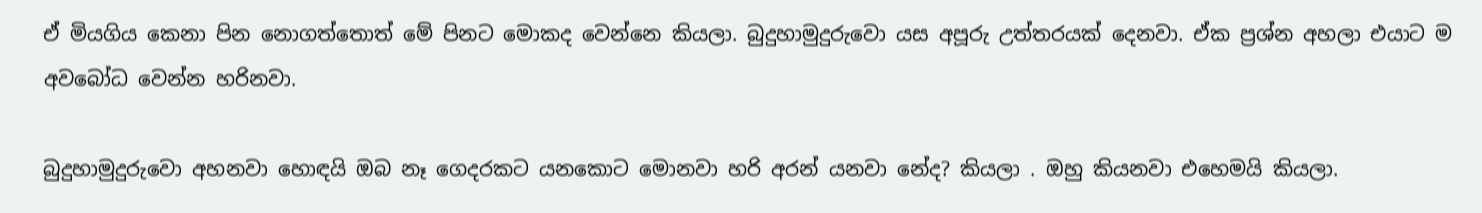ඒ මියගිය කෙනා පින නොගත්තොත් මේ පිනට මොකද වෙන්නෙ කියලා. බුදුහාමුදුරුවො යස අපූරු උත්තරයක් දෙනවා. ඒක ප්‍රශ්න අහලා එයාට ම අවබෝධ වෙන්න හරිනවා.

බුදුහාමුදුරුවො අහනවා හොඳයි ඔබ නෑ ගෙදරකට යනකොට මොනවා හරි අරන් යනවා නේද? කියලා . ඔහු කියනවා එහෙමයි කියලා.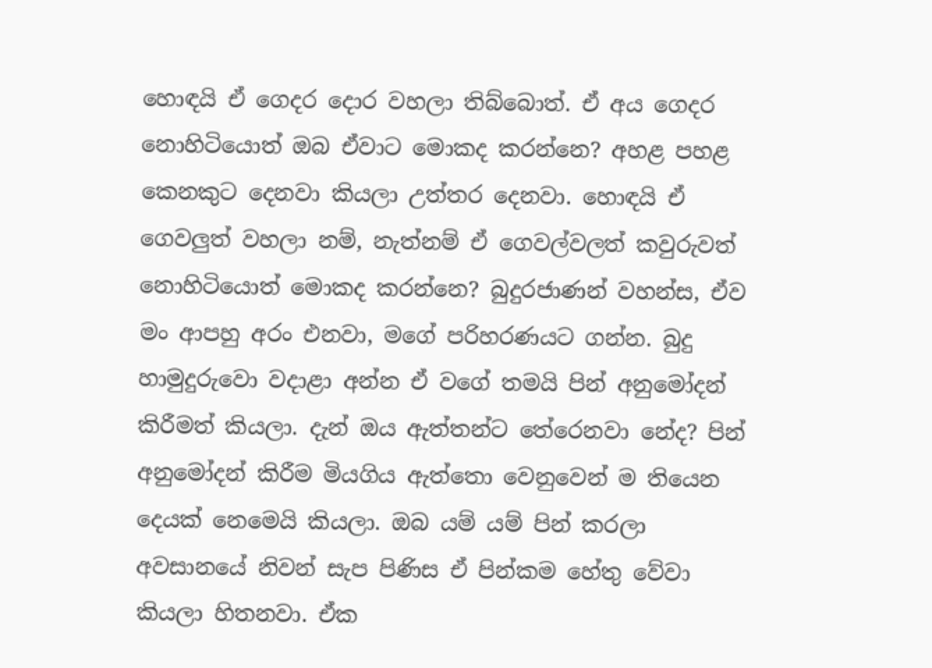හොඳයි ඒ ගෙදර දොර වහලා තිබ්බොත්. ඒ අය ගෙදර නොහිටියොත් ඔබ ඒවාට මොකද කරන්නෙ? අහළ පහළ කෙනකුට දෙනවා කියලා උත්තර දෙනවා. හොඳයි ඒ ගෙවලුත් වහලා නම්, නැත්නම් ඒ ගෙවල්වලත් කවුරුවත් නොහිටියොත් මොකද කරන්නෙ? බුදුරජාණන් වහන්ස, ඒව මං ආපහු අරං එනවා, මගේ පරිහරණයට ගන්න. බුදු හාමුදුරුවො වදාළා අන්න ඒ වගේ තමයි පින් අනුමෝදන් කිරීමත් කියලා. දැන් ඔය ඇත්තන්ට තේරෙනවා නේද? පින් අනුමෝදන් කිරීම මියගිය ඇත්තො වෙනුවෙන් ම තියෙන දෙයක් නෙමෙයි කියලා. ඔබ යම් යම් පින් කරලා අවසානයේ නිවන් සැප පිණිස ඒ පින්කම හේතු වේවා කියලා හිතනවා. ඒක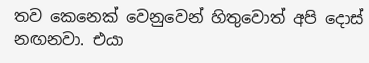තව කෙනෙක් වෙනුවෙන් හිතුවොත් අපි දොස් නඟනවා. එයා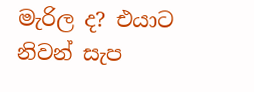මැරිල ද? එයාට නිවන් සැප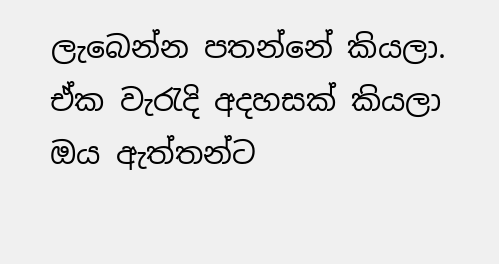ලැබෙන්න පතන්නේ කියලා. ඒක වැරැදි අදහසක් කියලා ඔය ඇත්තන්ට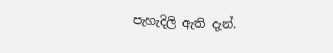පැහැදිලි ඇති දැන්.